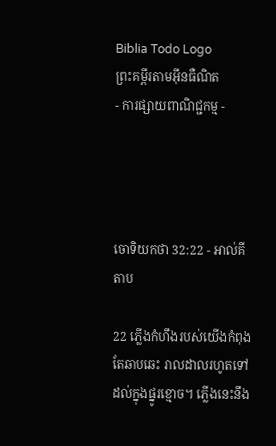Biblia Todo Logo
ព្រះគម្ពីរតាមអ៊ីនធឺណិត
- ការផ្សាយពាណិជ្ជកម្ម -




ចោទិយ‌កថា 32:22 - អាល់គីតាប

22 ភ្លើងកំហឹងរបស់យើងកំពុងតែឆាបឆេះ រាលដាលរហូតទៅដល់ក្នុងផ្នូរខ្មោច។ ភ្លើងនេះនឹង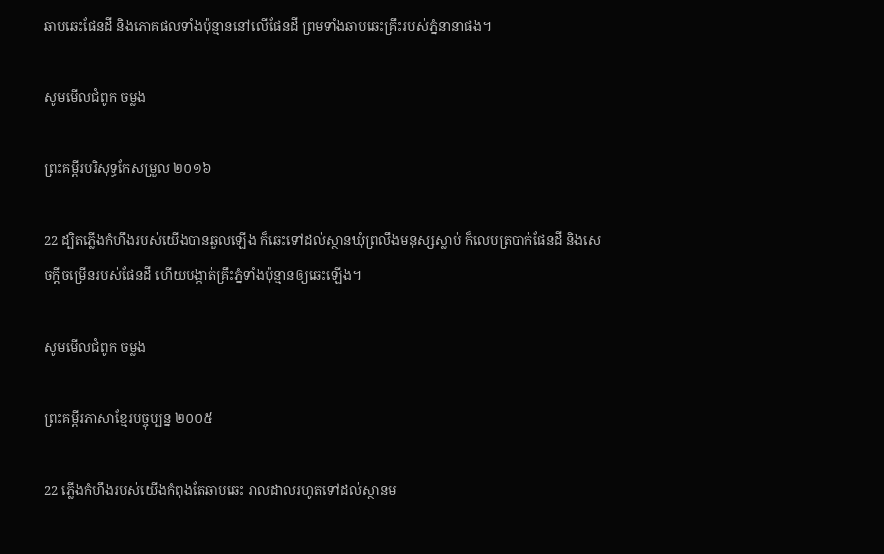ឆាបឆេះផែនដី និងភោគផលទាំងប៉ុន្មាននៅលើផែនដី ព្រមទាំងឆាបឆេះគ្រឹះរបស់ភ្នំនានាផង។

សូមមើលជំពូក ចម្លង

ព្រះគម្ពីរបរិសុទ្ធកែសម្រួល ២០១៦

22 ដ្បិតភ្លើងកំហឹងរបស់យើងបានឆួលឡើង ក៏ឆេះទៅដល់ស្ថានឃុំព្រលឹងមនុស្សស្លាប់ ក៏លេបត្របាក់ផែន‌ដី និងសេចក្ដីចម្រើនរបស់ផែនដី ហើយបង្កាត់គ្រឹះភ្នំទាំងប៉ុន្មានឲ្យឆេះឡើង។

សូមមើលជំពូក ចម្លង

ព្រះគម្ពីរភាសាខ្មែរបច្ចុប្បន្ន ២០០៥

22 ភ្លើងកំហឹងរបស់យើងកំពុងតែឆាប‌ឆេះ រាល‌ដាលរហូតទៅដល់ស្ថានម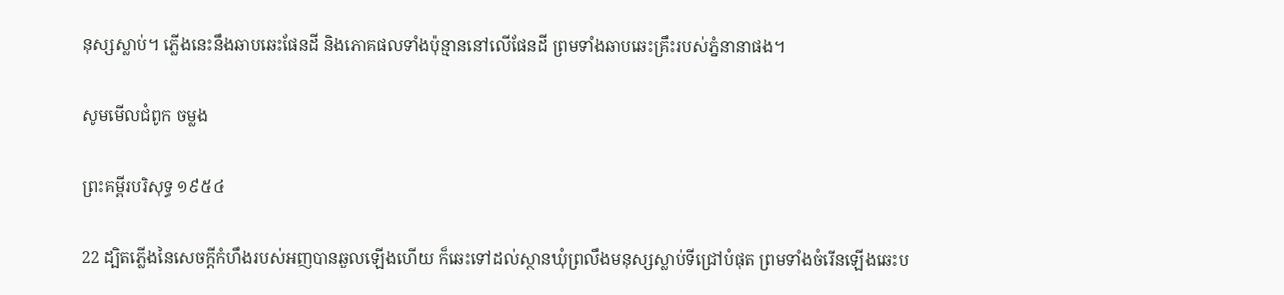នុស្សស្លាប់។ ភ្លើងនេះនឹងឆាប‌ឆេះផែនដី និងភោគ‌ផលទាំងប៉ុន្មាននៅលើផែនដី ព្រមទាំងឆាប‌ឆេះគ្រឹះរបស់ភ្នំនានាផង។

សូមមើលជំពូក ចម្លង

ព្រះគម្ពីរបរិសុទ្ធ ១៩៥៤

22 ដ្បិតភ្លើងនៃសេចក្ដីកំហឹងរបស់អញបានឆួលឡើងហើយ ក៏ឆេះទៅដល់ស្ថានឃុំព្រលឹងមនុស្សស្លាប់ទីជ្រៅបំផុត ព្រមទាំងចំរើនឡើងឆេះប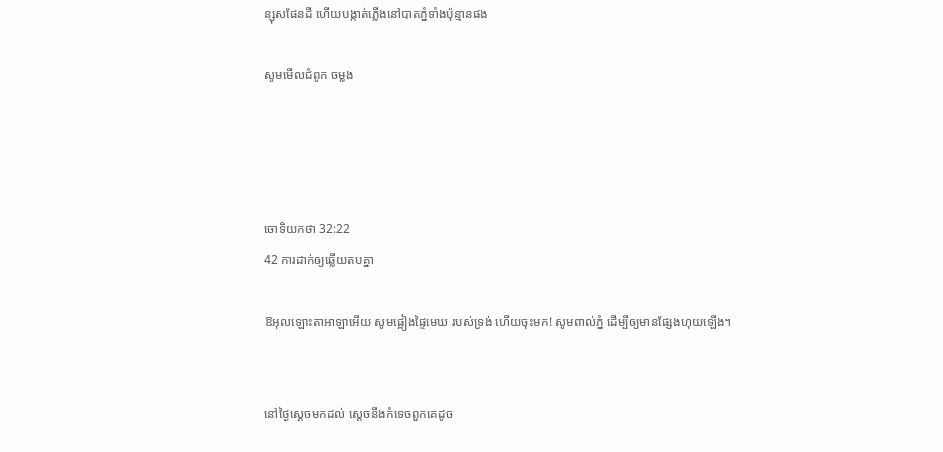ន្សុសផែនដី ហើយបង្កាត់ភ្លើងនៅបាតភ្នំទាំងប៉ុន្មានផង

សូមមើលជំពូក ចម្លង




ចោទិយ‌កថា 32:22
42 ការដាក់ឲ្យឆ្លើយតបគ្នា

ឱអុលឡោះ‌តាអាឡាអើយ សូមផ្អៀងផ្ទៃមេឃ របស់ទ្រង់ ហើយចុះមក! សូមពាល់ភ្នំ ដើម្បីឲ្យមានផ្សែងហុយឡើង។


នៅថ្ងៃស្តេចមកដល់ ស្តេចនឹងកំទេចពួកគេដូច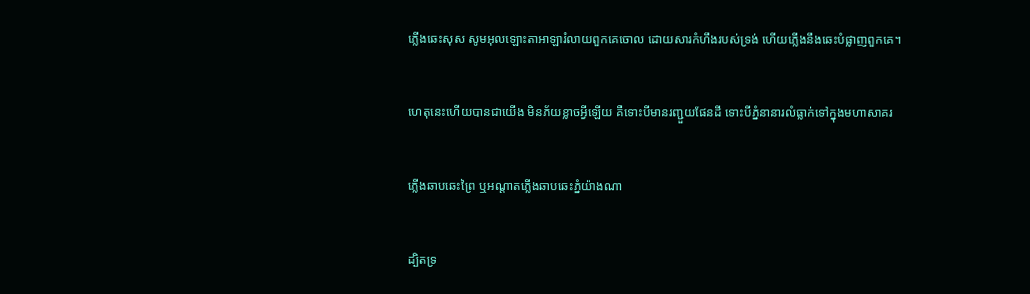ភ្លើងឆេះសុស សូមអុលឡោះ‌តាអាឡារំលាយពួកគេចោល ដោយ‌សារកំហឹងរបស់ទ្រង់ ហើយភ្លើងនឹងឆេះបំផ្លាញពួកគេ។


ហេតុនេះហើយបានជាយើង មិនភ័យខ្លាចអ្វីឡើយ គឺទោះបីមានរញ្ជួយផែនដី ទោះបីភ្នំនានារលំធ្លាក់ទៅក្នុងមហា‌សាគរ


ភ្លើងឆាប‌ឆេះព្រៃ ឬអណ្ដាតភ្លើងឆាប‌ឆេះភ្នំយ៉ាងណា


ដ្បិតទ្រ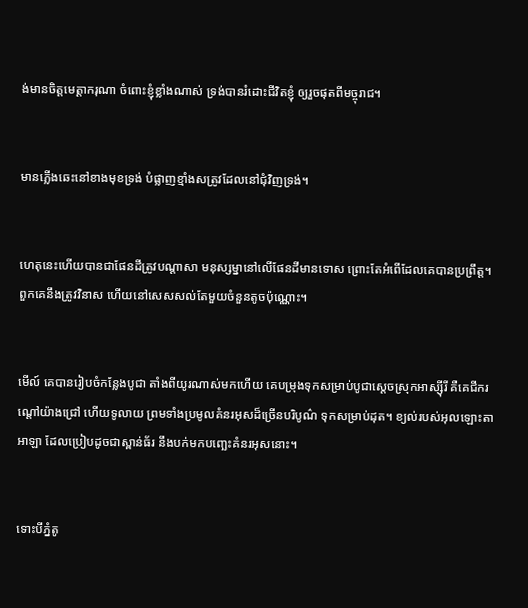ង់មានចិត្តមេត្តា‌ករុណា ចំពោះខ្ញុំខ្លាំងណាស់ ទ្រង់បានរំដោះជីវិតខ្ញុំ ឲ្យរួចផុតពីមច្ចុរាជ។


មានភ្លើងឆេះនៅខាងមុខទ្រង់ បំផ្លាញខ្មាំងសត្រូវដែលនៅជុំ‌វិញទ្រង់។


ហេតុនេះហើយបានជាផែនដីត្រូវបណ្ដាសា មនុស្ស‌ម្នានៅលើផែនដីមានទោស ព្រោះតែអំពើដែលគេបានប្រព្រឹត្ត។ ពួកគេនឹងត្រូវវិនាស ហើយនៅសេស‌សល់តែមួយចំនួនតូចប៉ុណ្ណោះ។


មើល៍ គេបានរៀប‌ចំកន្លែងបូជា តាំងពីយូរណាស់មកហើយ គេបម្រុងទុកសម្រាប់បូជាស្ដេចស្រុកអាស្ស៊ីរី គឺគេជីករណ្ដៅយ៉ាងជ្រៅ ហើយទូលាយ ព្រមទាំងប្រមូលគំនរអុសដ៏ច្រើនបរិបូណ៌ ទុកសម្រាប់ដុត។ ខ្យល់របស់អុលឡោះ‌តាអាឡា ដែលប្រៀបដូចជាស្ពាន់ធ័រ នឹងបក់មកបញ្ឆេះគំនរអុសនោះ។


ទោះបីភ្នំតូ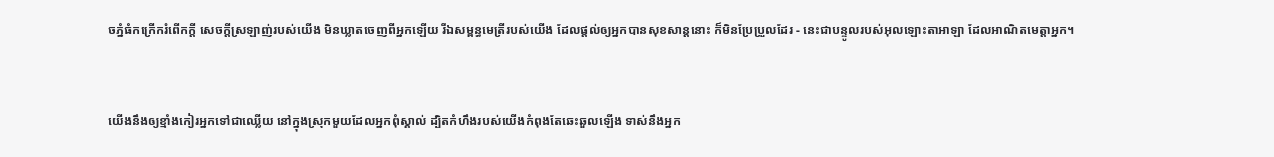ចភ្នំធំកក្រើករំពើកក្ដី សេចក្ដីស្រឡាញ់របស់យើង មិនឃ្លាតចេញពីអ្នកឡើយ រីឯសម្ពន្ធ‌មេត្រីរបស់យើង ដែលផ្ដល់ឲ្យអ្នកបានសុខ‌សាន្តនោះ ក៏មិនប្រែ‌ប្រួលដែរ - នេះជាបន្ទូលរបស់អុលឡោះ‌តាអាឡា ដែលអាណិតមេត្តាអ្នក។


យើងនឹងឲ្យខ្មាំងកៀរអ្នកទៅជាឈ្លើយ នៅក្នុងស្រុកមួយដែលអ្នកពុំស្គាល់ ដ្បិតកំហឹងរបស់យើងកំពុងតែឆេះ‌ឆួលឡើង ទាស់នឹងអ្នក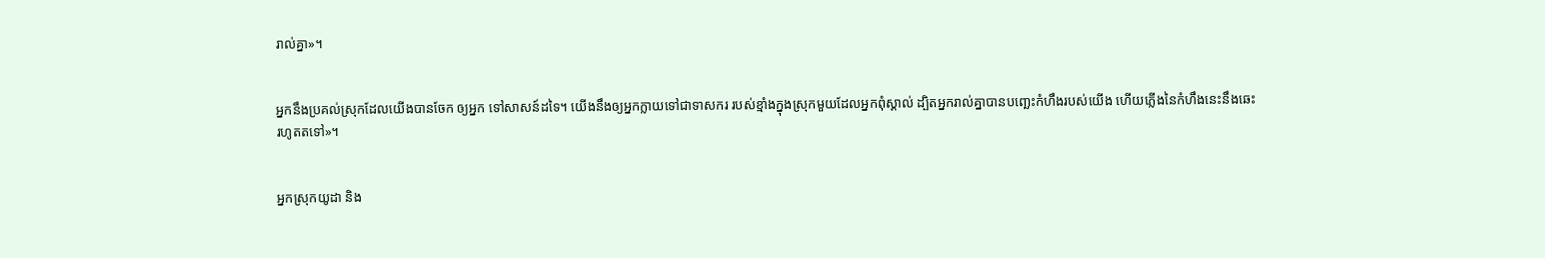រាល់គ្នា»។


អ្នកនឹងប្រគល់ស្រុកដែលយើងបានចែក ឲ្យអ្នក ទៅសាសន៍ដទៃ។ យើងនឹងឲ្យអ្នកក្លាយទៅជាទាសករ របស់ខ្មាំងក្នុងស្រុកមួយដែលអ្នកពុំស្គាល់ ដ្បិតអ្នករាល់គ្នាបានបញ្ឆេះកំហឹងរបស់យើង ហើយភ្លើងនៃកំហឹងនេះនឹងឆេះរហូតតទៅ»។


អ្នកស្រុកយូដា និង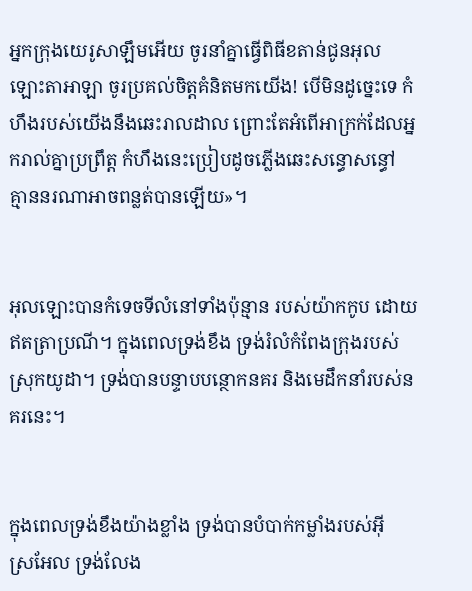អ្នកក្រុងយេរូ‌សាឡឹមអើយ ចូរនាំគ្នាធ្វើពិធីខតាន់ជូនអុលឡោះ‌តាអាឡា ចូរប្រគល់ចិត្តគំនិតមកយើង! បើមិនដូច្នេះទេ កំហឹងរបស់យើងនឹងឆេះរាល‌ដាល ព្រោះតែអំពើអាក្រក់ដែលអ្នករាល់គ្នាប្រព្រឹត្ត កំហឹងនេះប្រៀបដូចភ្លើងឆេះសន្ធោ‌សន្ធៅ គ្មាននរណាអាចពន្លត់បានឡើយ»។


អុលឡោះបានកំទេចទីលំ‌នៅទាំងប៉ុន្មាន របស់យ៉ាកកូប ដោយឥតត្រាប្រណី។ ក្នុងពេលទ្រង់ខឹង ទ្រង់រំលំកំពែងក្រុងរបស់ស្រុកយូដា។ ទ្រង់បានបន្ទាបបន្ថោកនគរ និងមេដឹកនាំរបស់នគរនេះ។


ក្នុងពេលទ្រង់ខឹងយ៉ាងខ្លាំង ទ្រង់បានបំបាក់កម្លាំងរបស់អ៊ីស្រ‌អែល ទ្រង់លែង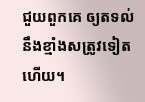ជួយពួកគេ ឲ្យតទល់នឹងខ្មាំងសត្រូវទៀតហើយ។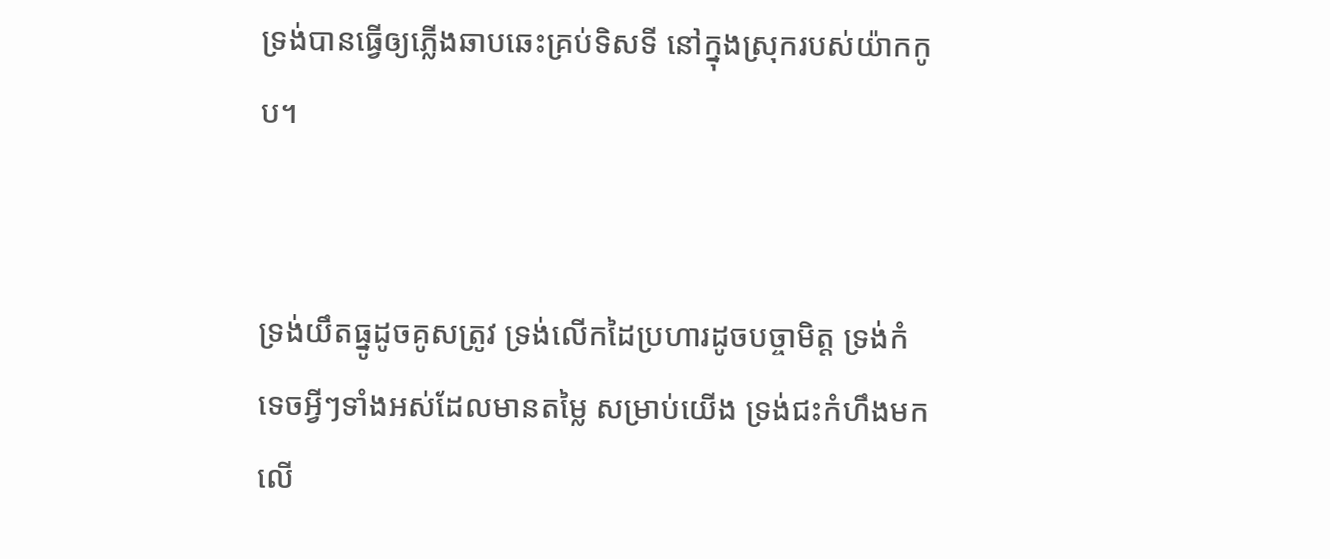ទ្រង់បានធ្វើឲ្យភ្លើងឆាប‌ឆេះគ្រប់ទិស‌ទី នៅក្នុងស្រុករបស់យ៉ាកកូប។


ទ្រង់យឹតធ្នូដូចគូសត្រូវ ទ្រង់លើកដៃប្រហារដូចបច្ចា‌មិត្ត ទ្រង់កំទេចអ្វីៗទាំងអស់ដែលមានតម្លៃ សម្រាប់យើង ទ្រង់ជះកំហឹងមកលើ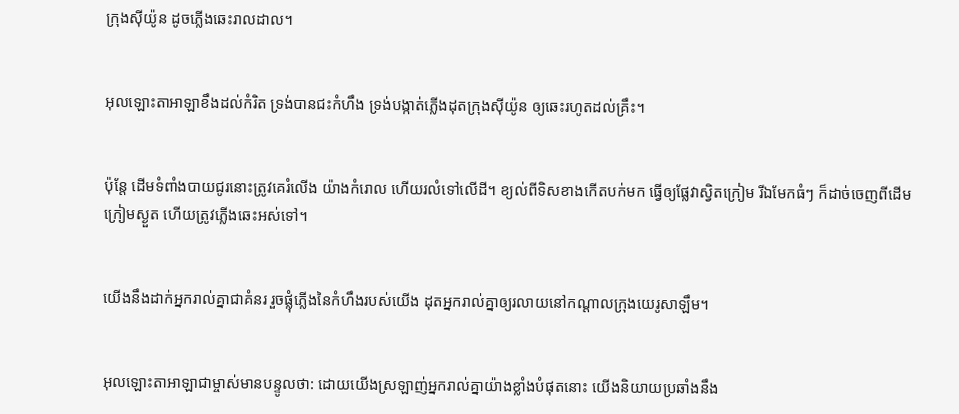ក្រុងស៊ីយ៉ូន ដូចភ្លើងឆេះរាល‌ដាល។


អុលឡោះ‌តាអាឡាខឹងដល់កំរិត ទ្រង់បានជះកំហឹង ទ្រង់បង្កាត់ភ្លើងដុតក្រុងស៊ីយ៉ូន ឲ្យឆេះរហូតដល់គ្រឹះ។


ប៉ុន្តែ ដើមទំពាំង‌បាយជូរនោះត្រូវគេរំលើង យ៉ាងកំរោល ហើយរលំទៅលើដី។ ខ្យល់ពីទិសខាងកើតបក់មក ធ្វើឲ្យផ្លែវាស្វិតក្រៀម រីឯមែកធំៗ ក៏ដាច់ចេញពីដើម ក្រៀមស្ងួត ហើយត្រូវភ្លើងឆេះអស់ទៅ។


យើងនឹងដាក់អ្នករាល់គ្នាជាគំនរ រួចផ្លុំភ្លើងនៃកំហឹងរបស់យើង ដុតអ្នករាល់គ្នាឲ្យរលាយនៅកណ្ដាលក្រុងយេរូ‌សាឡឹម។


អុលឡោះ‌តាអាឡាជាម្ចាស់មានបន្ទូលថា: ដោយយើងស្រឡាញ់អ្នករាល់គ្នាយ៉ាងខ្លាំងបំផុតនោះ យើងនិយាយប្រឆាំងនឹង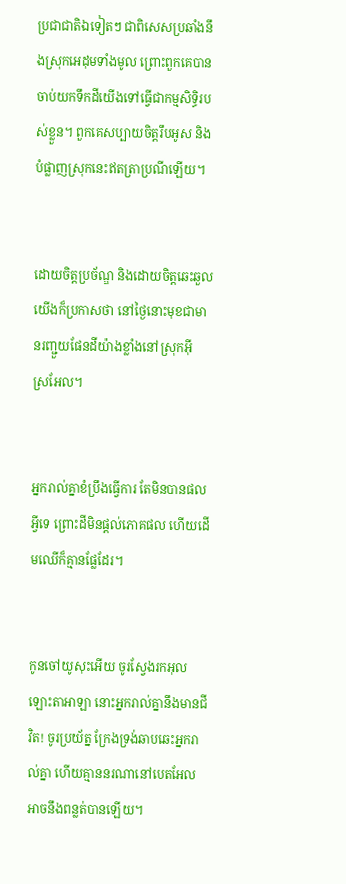ប្រជា‌ជាតិឯទៀតៗ ជាពិសេសប្រឆាំងនឹងស្រុកអេដុមទាំងមូល ព្រោះពួកគេបានចាប់យកទឹកដីយើងទៅធ្វើជាកម្មសិទ្ធិរបស់ខ្លួន។ ពួកគេសប្បាយចិត្តរឹបអូស និងបំផ្លាញស្រុកនេះឥតត្រាប្រណីឡើយ។


ដោយចិត្តប្រច័ណ្ឌ និងដោយចិត្តឆេះ‌ឆួលយើងក៏ប្រកាសថា នៅថ្ងៃនោះមុខជាមានរញ្ជួយផែនដីយ៉ាងខ្លាំងនៅស្រុកអ៊ីស្រ‌អែល។


អ្នករាល់គ្នាខំប្រឹងធ្វើការ តែមិនបានផលអ្វីទេ ព្រោះដីមិនផ្តល់ភោគផល ហើយដើមឈើក៏គ្មានផ្លែដែរ។


កូនចៅយូសុះអើយ ចូរស្វែងរកអុលឡោះ‌តាអាឡា នោះអ្នករាល់គ្នានឹងមានជីវិត! ចូរប្រយ័ត្ន ក្រែងទ្រង់ឆាប‌ឆេះអ្នករាល់គ្នា ហើយគ្មាននរណានៅបេត‌អែល អាចនឹងពន្លត់បានឡើយ។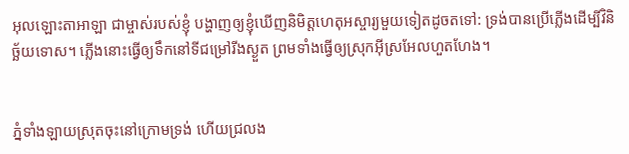អុលឡោះ‌តាអាឡា ជាម្ចាស់របស់ខ្ញុំ បង្ហាញឲ្យខ្ញុំឃើញនិមិត្ត‌ហេតុអស្ចារ្យមួយទៀតដូចតទៅ: ទ្រង់បានប្រើភ្លើងដើម្បីវិនិច្ឆ័យទោស។ ភ្លើងនោះធ្វើឲ្យទឹកនៅទីជម្រៅរីងស្ងួត ព្រមទាំងធ្វើឲ្យស្រុកអ៊ីស្រ‌អែលហួត‌ហែង។


ភ្នំទាំង‌ឡាយស្រុតចុះនៅក្រោមទ្រង់ ហើយជ្រលង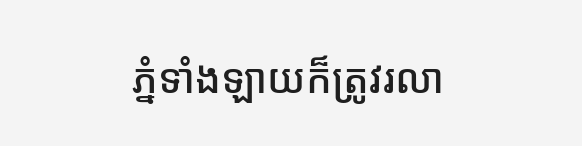ភ្នំទាំង‌ឡាយក៏ត្រូវរលា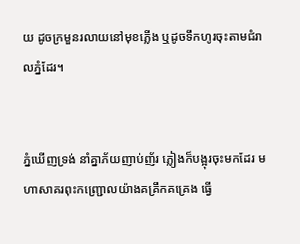យ ដូចក្រមួនរលាយនៅមុខភ្លើង ឬដូចទឹកហូរចុះតាមជំរាលភ្នំដែរ។


ភ្នំឃើញទ្រង់ នាំគ្នាភ័យញាប់‌ញ័រ ភ្លៀងក៏បង្អុរចុះមកដែរ មហាសាគរពុះកញ្ជ្រោលយ៉ាងគគ្រឹក‌គគ្រេង ធ្វើ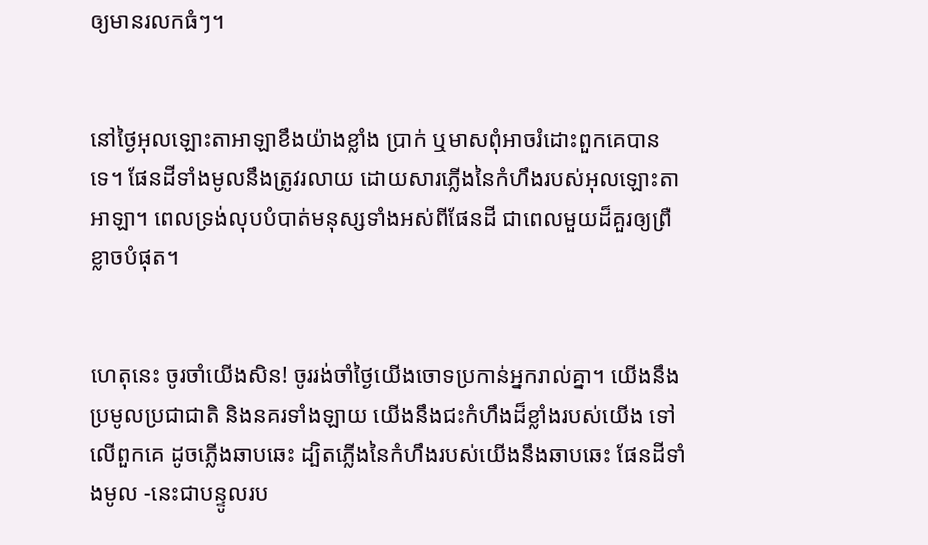ឲ្យមានរលកធំៗ។


នៅថ្ងៃអុលឡោះ‌តាអាឡាខឹងយ៉ាងខ្លាំង ប្រាក់ ឬមាសពុំអាចរំដោះពួកគេបានទេ។ ផែនដីទាំងមូលនឹងត្រូវរលាយ ដោយ‌សារភ្លើងនៃកំហឹងរបស់អុលឡោះតាអាឡា។ ពេលទ្រង់លុបបំបាត់មនុស្សទាំងអស់ពីផែនដី ជាពេលមួយដ៏គួរឲ្យព្រឺខ្លាចបំផុត។


ហេតុនេះ ចូរចាំយើងសិន! ចូររង់‌ចាំថ្ងៃយើងចោទប្រកាន់អ្នករាល់គ្នា។ យើងនឹងប្រមូលប្រជា‌ជាតិ និងនគរទាំង‌ឡាយ យើងនឹងជះកំហឹងដ៏ខ្លាំងរបស់យើង ទៅលើពួកគេ ដូចភ្លើងឆាប‌ឆេះ ដ្បិតភ្លើងនៃកំហឹងរបស់យើងនឹងឆាប‌ឆេះ ផែនដីទាំងមូល -នេះជាបន្ទូលរប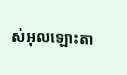ស់អុលឡោះ‌តា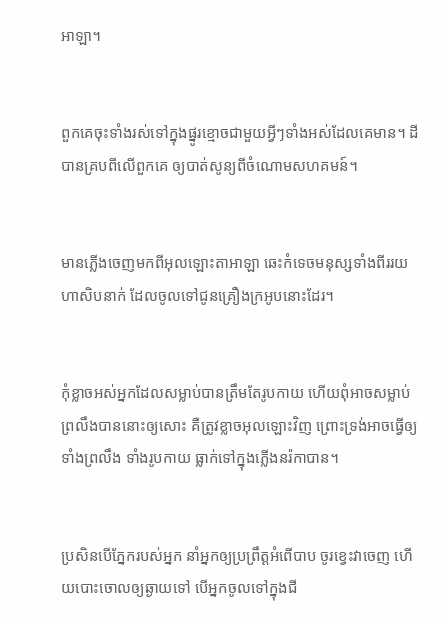អាឡា។


ពួកគេចុះទាំងរស់ទៅក្នុងផ្នូរខ្មោចជាមួយអ្វីៗទាំងអស់ដែលគេមាន។ ដីបានគ្របពីលើពួកគេ ឲ្យបាត់សូន្យពីចំណោមសហគមន៍។


មានភ្លើងចេញមកពីអុលឡោះ‌តាអាឡា ឆេះកំទេចមនុស្សទាំងពីររយហា‌សិបនាក់ ដែលចូលទៅជូនគ្រឿងក្រអូបនោះដែរ។


កុំខ្លាចអស់អ្នកដែលសម្លាប់បានត្រឹមតែរូបកាយ ហើយពុំអាចសម្លាប់ព្រលឹងបាននោះឲ្យសោះ គឺត្រូវខ្លាចអុលឡោះវិញ ព្រោះទ្រង់អាចធ្វើឲ្យទាំងព្រលឹង ទាំងរូបកាយ ធ្លាក់ទៅក្នុងភ្លើងនរ៉កាបាន។


ប្រសិនបើភ្នែករបស់អ្នក នាំអ្នកឲ្យប្រព្រឹត្ដអំពើបាប ចូរខ្វេះវាចេញ ហើយបោះចោលឲ្យឆ្ងាយទៅ បើអ្នកចូលទៅក្នុងជី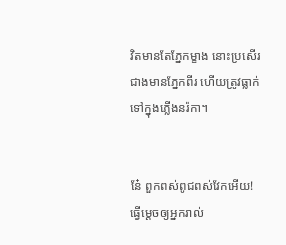វិតមានតែភ្នែកម្ខាង នោះប្រសើរជាងមានភ្នែកពីរ ហើយត្រូវធ្លាក់ទៅក្នុងភ្លើងនរ៉កា។


នែ៎ ពួកពស់ពូជពស់វែកអើយ! ធ្វើម្ដេចឲ្យអ្នករាល់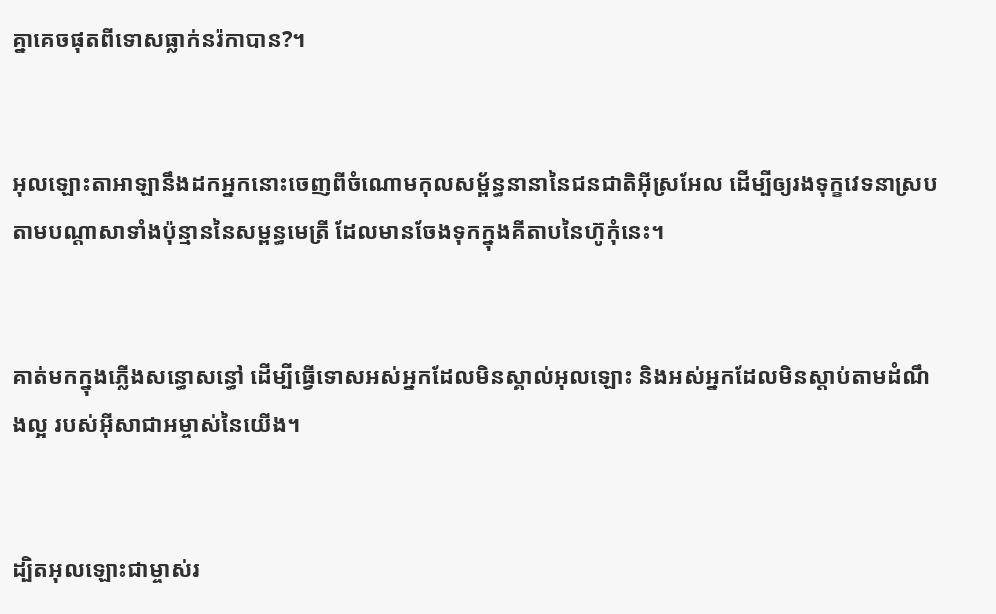គ្នាគេចផុតពីទោសធ្លាក់នរ៉កាបាន?។


អុលឡោះ‌តាអាឡានឹងដកអ្នកនោះចេញពីចំណោមកុល‌សម្ព័ន្ធនានានៃជន‌ជាតិអ៊ីស្រ‌អែល ដើម្បីឲ្យរងទុក្ខវេទនាស្របតាមបណ្តាសាទាំងប៉ុន្មាននៃសម្ពន្ធ‌មេត្រី ដែលមានចែងទុកក្នុងគីតាបនៃហ៊ូកុំនេះ។


គាត់មកក្នុងភ្លើងសន្ធោ‌សន្ធៅ ដើម្បីធ្វើទោសអស់អ្នកដែលមិនស្គាល់អុលឡោះ និងអស់អ្នកដែលមិនស្ដាប់តាមដំណឹង‌ល្អ របស់អ៊ីសា‌ជាអម្ចាស់នៃយើង។


ដ្បិតអុលឡោះជាម្ចាស់រ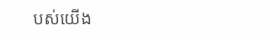បស់យើង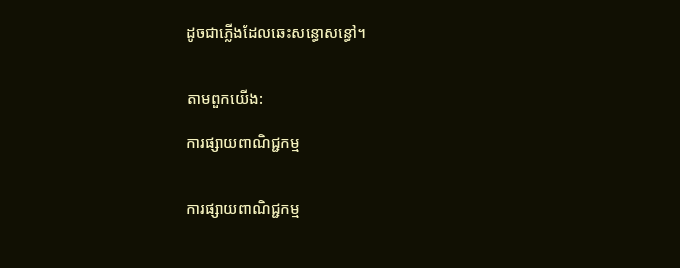ដូចជាភ្លើងដែលឆេះសន្ធោ‌សន្ធៅ។


តាមពួកយើង:

ការផ្សាយពាណិជ្ជកម្ម


ការផ្សាយពាណិជ្ជកម្ម